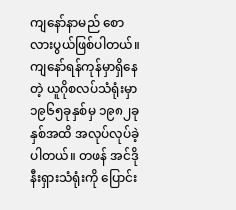ကျနော်နာမည် စောလားပွယ်ဖြစ်ပါတယ်။ ကျနော်ရန်ကုန်မှာရှိနေတဲ့ ယူဂိုစလပ်သံရုံးမှာ ၁၉၆၅ခုနှစ်မှ ၁၉၈၂ခုနှစ်အထိ အလုပ်လုပ်ခဲ့ပါတယ်။ တဖန် အင်ဒိုနီးရှားသံရုံးကို ပြောင်း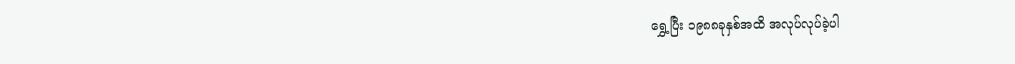ရွှေ့ပြီး ၁၉၈၈ခုနှစ်အထိ အလုပ်လုပ်ခဲ့ပါ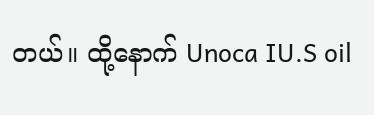တယ်။ ထို့နောက် Unoca IU.S oil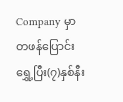Company မှာ တဖန်ပြောင်းရွှေ့ပြီး(၇)နှစ်နီး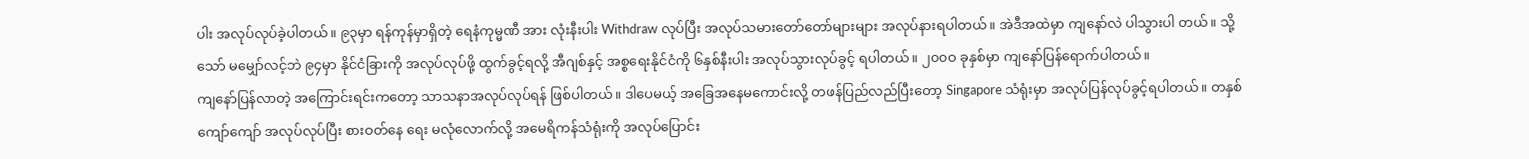ပါး အလုပ်လုပ်ခဲ့ပါတယ်။ ၉၃မှာ ရန်ကုန်မှာရှိတဲ့ ရေနံကုမ္မဏီ အား လုံးနီးပါး Withdraw လုပ်ပြီး အလုပ်သမားတော်တော်များများ အလုပ်နားရပါတယ်။ အဲဒီအထဲမှာ ကျနော်လဲ ပါသွားပါ တယ်။ သို့သော် မမျှော်လင့်ဘဲ ၉၄မှာ နိုင်ငံခြားကို အလုပ်လုပ်ဖို့ ထွက်ခွင့်ရလို့ အီဂျစ်နှင့် အစ္စရေးနိုင်ငံကို ၆နှစ်နီးပါး အလုပ်သွားလုပ်ခွင့် ရပါတယ်။ ၂၀၀ဝ ခုနှစ်မှာ ကျနော်ပြန်ရောက်ပါတယ်။
ကျနော်ပြန်လာတဲ့ အကြောင်းရင်းကတော့ သာသနာအလုပ်လုပ်ရန် ဖြစ်ပါတယ်။ ဒါပေမယ့် အခြေအနေမကောင်းလို့ တဖန်ပြည်လည်ပြီးတော့ Singapore သံရုံးမှာ အလုပ်ပြန်လုပ်ခွင့်ရပါတယ်။ တနှစ်ကျော်ကျော် အလုပ်လုပ်ပြီး စားဝတ်နေ ရေး မလုံလောက်လို့ အမေရိကန်သံရုံးကို အလုပ်ပြောင်း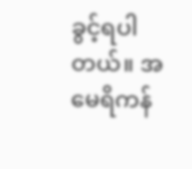ခွင့်ရပါတယ်။ အမေရိကန်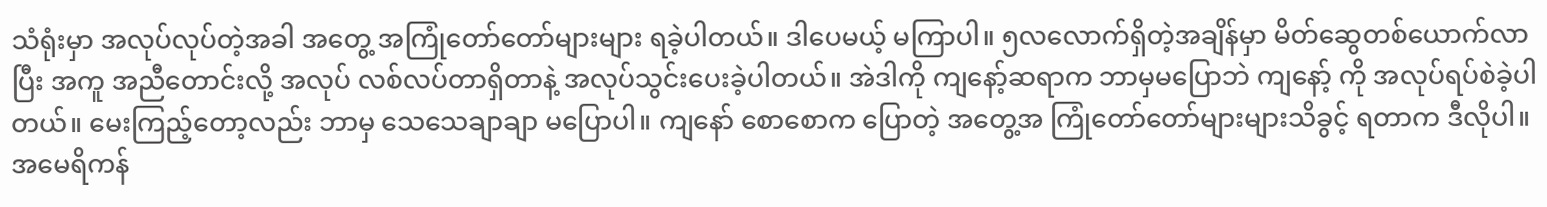သံရုံးမှာ အလုပ်လုပ်တဲ့အခါ အတွေ့ အကြုံတော်တော်များများ ရခဲ့ပါတယ်။ ဒါပေမယ့် မကြာပါ။ ၅လလောက်ရှိတဲ့အချိန်မှာ မိတ်ဆွေတစ်ယောက်လာပြီး အကူ အညီတောင်းလို့ အလုပ် လစ်လပ်တာရှိတာနဲ့ အလုပ်သွင်းပေးခဲ့ပါတယ်။ အဲဒါကို ကျနော့်ဆရာက ဘာမှမပြောဘဲ ကျနော့် ကို အလုပ်ရပ်စဲခဲ့ပါတယ်။ မေးကြည့်တော့လည်း ဘာမှ သေသေချာချာ မပြောပါ။ ကျနော် စောစောက ပြောတဲ့ အတွေ့အ ကြုံတော်တော်များများသိခွင့် ရတာက ဒီလိုပါ။ အမေရိကန်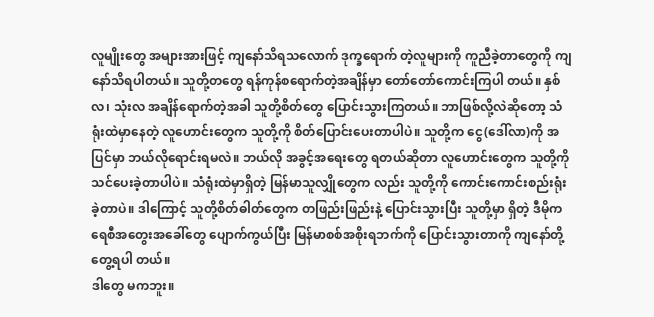လူမျိုးတွေ အများအားဖြင့် ကျနော်သိရသလောက် ဒုက္ခရောက် တဲ့လူများကို ကူညီခဲ့တာတွေကို ကျနော်သိရပါတယ်။ သူတို့တတွေ ရန်ကုန်စရောက်တဲ့အချိန်မှာ တော်တော်ကောင်းကြပါ တယ်။ နှစ်လ၊ သုံးလ အချိန်ရောက်တဲ့အခါ သူတို့စိတ်တွေ ပြောင်းသွားကြတယ်။ ဘာဖြစ်လို့လဲဆိုတော့ သံရုံးထဲမှာနေတဲ့ လူဟောင်းတွေက သူတို့ကို စိတ်ပြောင်းပေးတာပါပဲ။ သူတို့က ငွေ(ဒေါ်လာ)ကို အပြင်မှာ ဘယ်လိုရောင်းရမလဲ။ ဘယ်လို အခွင့်အရေးတွေ ရတယ်ဆိုတာ လူဟောင်းတွေက သူတို့ကို သင်ပေးခဲ့တာပါပဲ။ သံရုံးထဲမှာရှိတဲ့ မြန်မာသူလျှိုတွေက လည်း သူတို့ကို ကောင်းကောင်းစည်းရုံးခဲ့တာပဲ။ ဒါကြောင့် သူတို့စိတ်ဓါတ်တွေက တဖြည်းဖြည်းနဲ့ ပြောင်းသွားပြီး သူတို့မှာ ရှိတဲ့ ဒီမိုကရေစီအတွေးအခေါ်တွေ ပျောက်ကွယ်ပြီး မြန်မာစစ်အစိုးရဘက်ကို ပြောင်းသွားတာကို ကျနော်တို့ တွေ့ရပါ တယ်။
ဒါတွေ မကဘူး။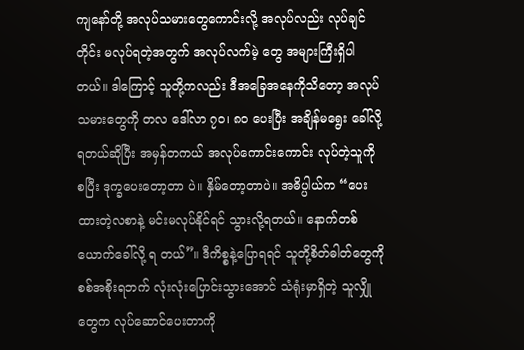ကျနော်တို့ အလုပ်သမားတွေကောင်းလို့ အလုပ်လည်း လုပ်ချင်တိုင်း မလုပ်ရတဲ့အတွက် အလုပ်လက်မဲ့ တွေ အများကြီးရှိပါတယ်။ ဒါကြောင့် သူတို့ကလည်း ဒီအခြေအနေကိုသိတော့ အလုပ်သမားတွေကို တလ ဒေါ်လာ ၇၀၊ ၈ဝ ပေးပြီး အချိန်မရွေး ခေါ်လို့ရတယ်ဆိုပြီး အမှန်တကယ် အလုပ်ကောင်းကောင်း လုပ်တဲ့သူကို စပြီး ဒုက္ခပေးတော့တာ ပဲ။ နှိမ်တော့တာပဲ။ အဓိပ္ပါယ်က “ပေးထားတဲ့လစာနဲ့ မင်းမလုပ်နိုင်ရင် သွားလို့ရတယ်။ နောက်တစ်ယောက်ခေါ်လို့ ရ တယ်”။ ဒီကိစ္စနဲ့ပြောရရင် သူတို့စိတ်ဓါတ်တွေကို စစ်အစိုးရဘက် လုံးလုံးပြောင်းသွားအောင် သံရုံးမှာရှိတဲ့ သူလျှိုတွေက လုပ်ဆောင်ပေးတာကို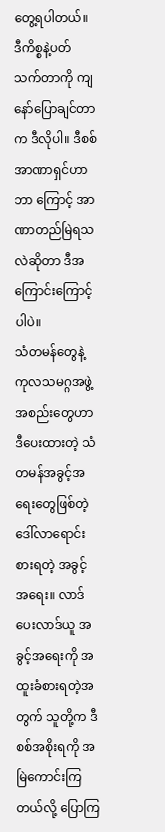တွေ့ရပါတယ်။ ဒီကိစ္စနဲ့ပတ်သက်တာကို ကျနော်ပြောချင်တာက ဒီလိုပါ။ ဒီစစ်အာဏာရှင်ဟာ ဘာ ကြောင့် အာဏာတည်မြဲရသလဲဆိုတာ ဒီအကြောင်းကြောင့်ပါပဲ။
သံတမန်တွေနဲ့ ကုလသမဂ္ဂအဖွဲ့အစည်းတွေဟာ ဒီပေးထားတဲ့ သံတမန်အခွင့်အရေးတွေဖြစ်တဲ့ ဒေါ်လာရောင်းစားရတဲ့ အခွင့်အရေး။ လာဒ်ပေးလာဒ်ယူ အခွင့်အရေးကို အထူးခံစားရတဲ့အတွက် သူတို့က ဒီစစ်အစိုးရကို အမြဲကောင်းကြတယ်လို့ ပြောကြ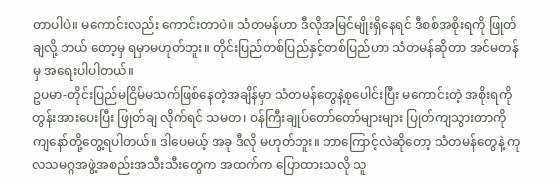တာပါပဲ။ မကောင်းလည်း ကောင်းတာပဲ။ သံတမန်ဟာ ဒီလိုအမြင်မျိုးရှိနေရင် ဒီစစ်အစိုးရကို ဖြုတ်ချလို့ ဘယ် တော့မှ ရမှာမဟုတ်ဘူး။ တိုင်းပြည်တစ်ပြည်နှင့်တစ်ပြည်ဟာ သံတမန်ဆိုတာ အင်မတန်မှ အရေးပါပါတယ်။
ဥပမာ-တိုင်းပြည်မငြိမ်မသက်ဖြစ်နေတဲ့အချိန်မှာ သံတမန်တွေနဲ့စုပေါင်းပြီး မကောင်းတဲ့ အစိုးရကို တွန်းအားပေးပြီး ဖြုတ်ချ လိုက်ရင် သမတ၊ ဝန်ကြီးချုပ်တော်တော်များများ ပြုတ်ကျသွားတာကို ကျနော်တို့တွေ့ရပါတယ်။ ဒါပေမယ့် အခု ဒီလို မဟုတ်ဘူး။ ဘာကြောင့်လဲဆိုတော့ သံတမန်တွေနဲ့ ကုလသမဂ္ဂအဖွဲ့အစည်းအသီးသီးတွေက အထက်က ပြောထားသလို သူ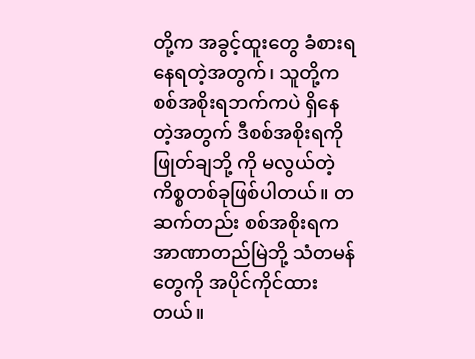တို့က အခွင့်ထူးတွေ ခံစားရနေရတဲ့အတွက်၊ သူတို့က စစ်အစိုးရဘက်ကပဲ ရှိနေတဲ့အတွက် ဒီစစ်အစိုးရကို ဖြုတ်ချဘို့ ကို မလွယ်တဲ့ ကိစ္စတစ်ခုဖြစ်ပါတယ်။ တဆက်တည်း စစ်အစိုးရက အာဏာတည်မြဲဘို့ သံတမန်တွေကို အပိုင်ကိုင်ထား တယ်။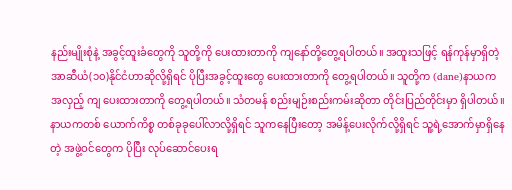နည်းမျိုးစုံနဲ့ အခွင့်ထူးခံတွေကို သူတို့ကို ပေးထားတာကို ကျနော်တို့တွေ့ရပါတယ်။ အထူးသဖြင့် ရန်ကုန်မှာရှိတဲ့ အာဆီယံ(၁၀)နိုင်ငံဟာဆိုလို့ရှိရင် ပိုပြီးအခွင့်ထူးတွေ ပေးထားတာကို တွေ့ရပါတယ်။ သူတို့က (dane)နာယက အလှည့် ကျ ပေးထားတာကို တွေ့ရပါတယ်။ သံတမန် စည်းမျဉ်းစည်းကမ်းဆိုတာ တိုင်းပြည်တိုင်းမှာ ရှိပါတယ်။ နာယကတစ် ယောက်ကိစ္စ တစ်ခုခုပေါ်လာလို့ရှိရင် သူကနေပြီးတော့ အမိန့်ပေးလိုက်လို့ရှိရင် သူ့ရဲ့အောက်မှာရှိနေတဲ့ အဖွဲ့ဝင်တွေက ပိုပြီး လုပ်ဆောင်ပေးရ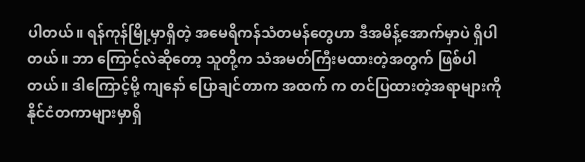ပါတယ်။ ရန်ကုန်မြို့မှာရှိတဲ့ အမေရိကန်သံတမန်တွေဟာ ဒီအမိန့်အောက်မှာပဲ ရှိပါတယ်။ ဘာ ကြောင့်လဲဆိုတော့ သူတို့က သံအမတ်ကြီးမထားတဲ့အတွက် ဖြစ်ပါတယ်။ ဒါကြောင့်မို့ ကျနော် ပြောချင်တာက အထက် က တင်ပြထားတဲ့အရာများကို နိုင်ငံတကာများမှာရှိ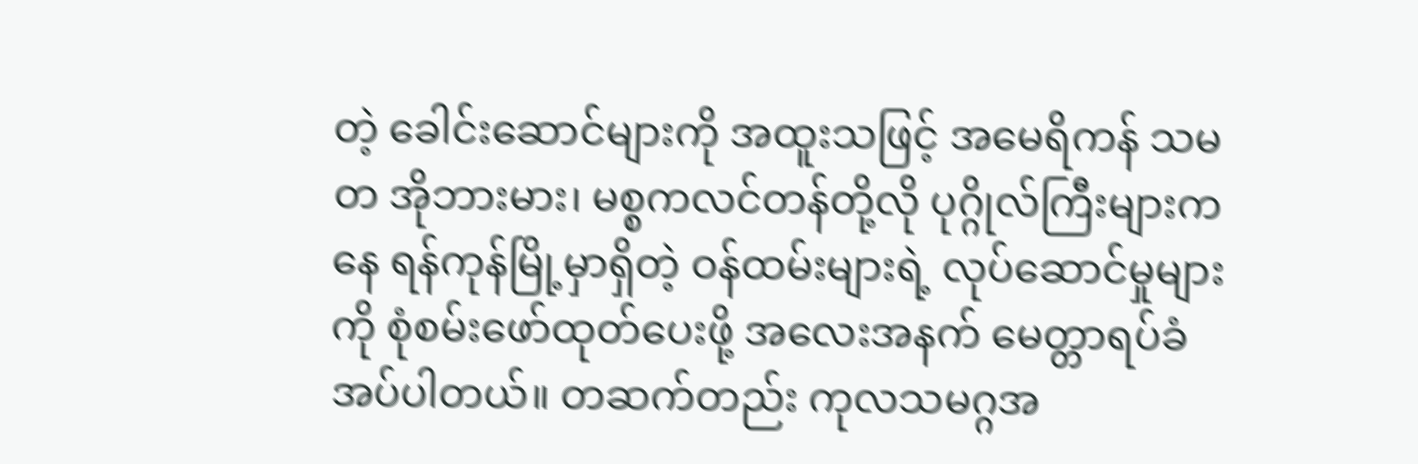တဲ့ ခေါင်းဆောင်များကို အထူးသဖြင့် အမေရိကန် သမတ အိုဘားမား၊ မစ္စကလင်တန်တို့လို ပုဂ္ဂိုလ်ကြီးများကနေ ရန်ကုန်မြို့မှာရှိတဲ့ ဝန်ထမ်းများရဲ့ လုပ်ဆောင်မှုများကို စုံစမ်းဖော်ထုတ်ပေးဖို့ အလေးအနက် မေတ္တာရပ်ခံအပ်ပါတယ်။ တဆက်တည်း ကုလသမဂ္ဂအ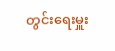တွင်းရေးမှူး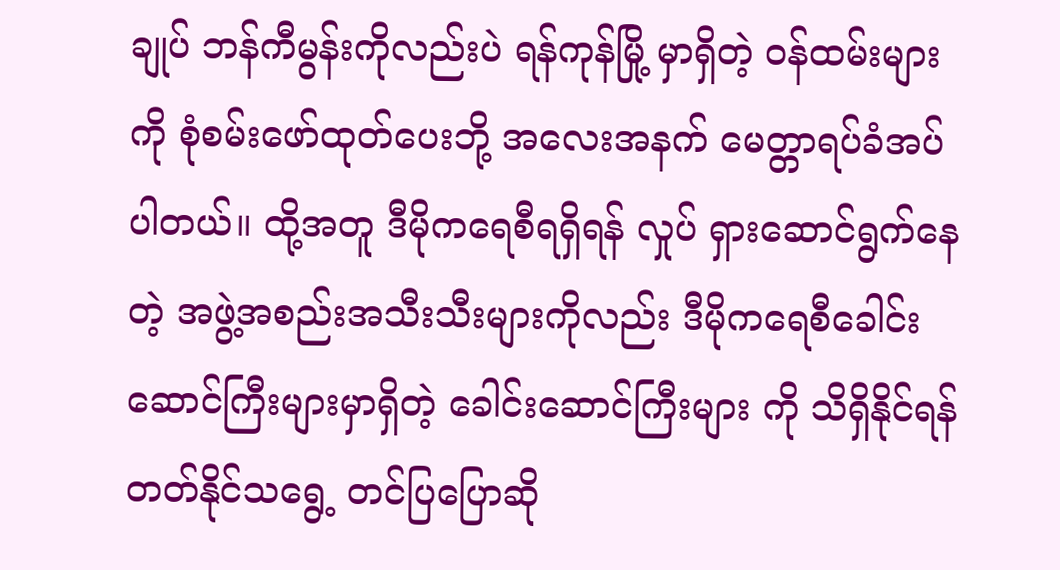ချုပ် ဘန်ကီမွန်းကိုလည်းပဲ ရန်ကုန်မြို့ မှာရှိတဲ့ ဝန်ထမ်းများကို စုံစမ်းဖော်ထုတ်ပေးဘို့ အလေးအနက် မေတ္တာရပ်ခံအပ်ပါတယ်။ ထို့အတူ ဒီမိုကရေစီရရှိရန် လှုပ် ရှားဆောင်ရွက်နေတဲ့ အဖွဲ့အစည်းအသီးသီးများကိုလည်း ဒီမိုကရေစီခေါင်းဆောင်ကြီးများမှာရှိတဲ့ ခေါင်းဆောင်ကြီးများ ကို သိရှိနိုင်ရန် တတ်နိုင်သရွေ့ တင်ပြပြောဆို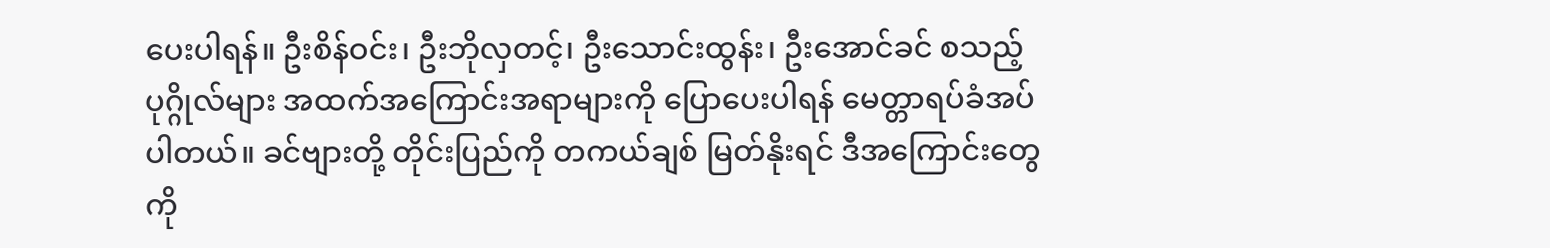ပေးပါရန်။ ဦးစိန်ဝင်း၊ ဦးဘိုလှတင့်၊ ဦးသောင်းထွန်း၊ ဦးအောင်ခင် စသည့် ပုဂ္ဂိုလ်များ အထက်အကြောင်းအရာများကို ပြောပေးပါရန် မေတ္တာရပ်ခံအပ်ပါတယ်။ ခင်ဗျားတို့ တိုင်းပြည်ကို တကယ်ချစ် မြတ်နိုးရင် ဒီအကြောင်းတွေကို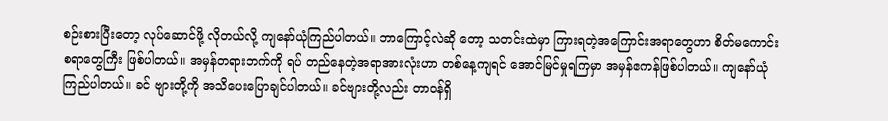စဉ်းစားပြီးတော့ လုပ်ဆောင်ဖို့ လိုတယ်လို့ ကျနော်ယုံကြည်ပါတယ်။ ဘာကြောင့်လဲဆို တော့ သတင်းထဲမှာ ကြားရတဲ့အကြောင်းအရာတွေဟာ စိတ်မကောင်းစရာတွေကြီး ဖြစ်ပါတယ်။ အမှန်တရားဘက်ကို ရပ် တည်နေတဲ့အရာအားလုံးဟာ တစ်နေ့ကျရင် အောင်မြင်မှုရကြမှာ အမှန်ဧကန်ဖြစ်ပါတယ်။ ကျနော်ယုံကြည်ပါတယ်။ ခင် ဗျားတို့ကို အသိပေးပြောချင်ပါတယ်။ ခင်ဗျားတို့လည်း တာဝန်ရှိ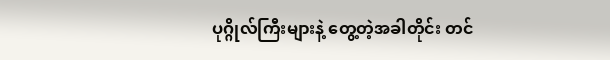ပုဂ္ဂိုလ်ကြီးများနဲ့ တွေ့တဲ့အခါတိုင်း တင်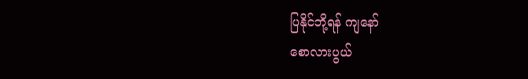ပြနိုင်ဘို့ရန် ကျနော်
စောလားပွယ်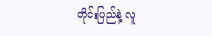တိုင်းပြည်နဲ့ လူ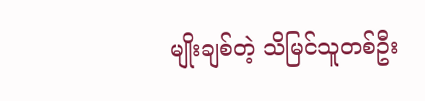မျိုးချစ်တဲ့ သိမြင်သူတစ်ဦး